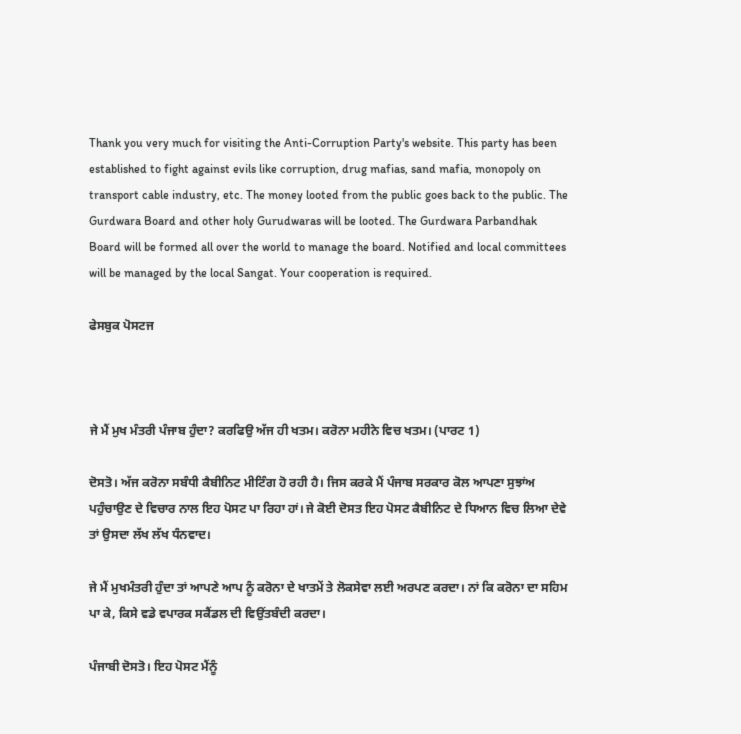Thank you very much for visiting the Anti-Corruption Party's website. This party has been established to fight against evils like corruption, drug mafias, sand mafia, monopoly on transport cable industry, etc. The money looted from the public goes back to the public. The Gurdwara Board and other holy Gurudwaras will be looted. The Gurdwara Parbandhak Board will be formed all over the world to manage the board. Notified and local committees will be managed by the local Sangat. Your cooperation is required.

ਫੇਸਬੁਕ ਪੋਸਟਜ



ਜੇ ਮੈਂ ਮੁਖ ਮੰਤਰੀ ਪੰਜਾਬ ਹੁੰਦਾ? ਕਰਫਿਉ ਅੱਜ ਹੀ ਖਤਮ। ਕਰੋਨਾ ਮਹੀਨੇ ਵਿਚ ਖਤਮ। (ਪਾਰਟ 1)

ਦੋਸਤੋ। ਅੱਜ ਕਰੋਨਾ ਸਬੰਧੀ ਕੈਬੀਨਿਟ ਮੀਟਿੰਗ ਹੋ ਰਹੀ ਹੈ। ਜਿਸ ਕਰਕੇ ਮੈਂ ਪੰਜਾਬ ਸਰਕਾਰ ਕੋਲ ਆਪਣਾ ਸੁਝਾਂਅ ਪਹੁੰਚਾਉਣ ਦੇ ਵਿਚਾਰ ਨਾਲ ਇਹ ਪੋਸਟ ਪਾ ਰਿਹਾ ਹਾਂ। ਜੇ ਕੋਈ ਦੋਸਤ ਇਹ ਪੋਸਟ ਕੈਬੀਨਿਟ ਦੇ ਧਿਆਨ ਵਿਚ ਲਿਆ ਦੇਵੇ ਤਾਂ ਉਸਦਾ ਲੱਖ ਲੱਖ ਧੰਨਵਾਦ।

ਜੇ ਮੈਂ ਮੁਖਮੰਤਰੀ ਹੁੰਦਾ ਤਾਂ ਆਪਣੇ ਆਪ ਨੂੰ ਕਰੋਨਾ ਦੇ ਖਾਤਮੇਂ ਤੇ ਲੋਕਸੇਵਾ ਲਈ ਅਰਪਣ ਕਰਦਾ। ਨਾਂ ਕਿ ਕਰੋਨਾ ਦਾ ਸਹਿਮ ਪਾ ਕੇ, ਕਿਸੇ ਵਡੇ ਵਪਾਰਕ ਸਕੈਂਡਲ ਦੀ ਵਿਉਂਤਬੰਦੀ ਕਰਦਾ।

ਪੰਜਾਬੀ ਦੋਸਤੋ। ਇਹ ਪੋਸਟ ਮੈਂਨੂੰ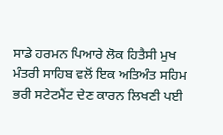ਸਾਡੇ ਹਰਮਨ ਪਿਆਰੇ ਲੋਕ ਹਿਤੈਸੀ ਮੁਖ ਮੰਤਰੀ ਸਾਹਿਬ ਵਲੋਂ ਇਕ ਅਤਿਅੰਤ ਸਹਿਮ ਭਰੀ ਸਟੇਟਮੈਂਟ ਦੇਣ ਕਾਰਨ ਲਿਖਣੀ ਪਈ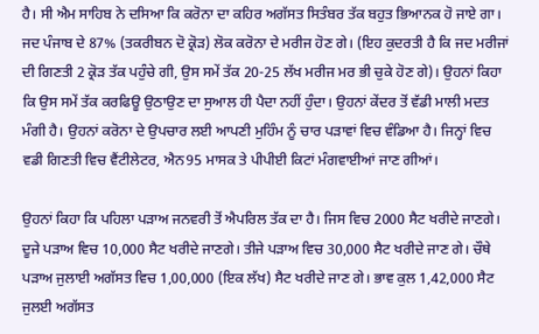ਹੈ। ਸੀ ਐਮ ਸਾਹਿਬ ਨੇ ਦਸਿਆ ਕਿ ਕਰੋਨਾ ਦਾ ਕਹਿਰ ਅਗੱਸਤ ਸਿਤੰਬਰ ਤੱਕ ਬਹੁਤ ਭਿਆਨਕ ਹੋ ਜਾਏ ਗਾ। ਜਦ ਪੰਜਾਬ ਦੇ 87% (ਤਕਰੀਬਨ ਦੋ ਕ੍ਰੋੜ) ਲੋਕ ਕਰੋਨਾ ਦੇ ਮਰੀਜ ਹੋਣ ਗੇ। (ਇਹ ਕੁਦਰਤੀ ਹੈ ਕਿ ਜਦ ਮਰੀਜਾਂ ਦੀ ਗਿਣਤੀ 2 ਕ੍ਰੋੜ ਤੱਕ ਪਹੁੰਚੇ ਗੀ, ਉਸ ਸਮੇਂ ਤੱਕ 20-25 ਲੱਖ ਮਰੀਜ ਮਰ ਭੀ ਚੁਕੇ ਹੋਣ ਗੇ)। ਉਹਨਾਂ ਕਿਹਾ ਕਿ ਉਸ ਸਮੇਂ ਤੱਕ ਕਰਫਿਊ ਉਠਾਉਣ ਦਾ ਸੁਆਲ ਹੀ ਪੈਦਾ ਨਹੀਂ ਹੁੰਦਾ। ਉਹਨਾਂ ਕੇਂਦਰ ਤੋਂ ਵੱਡੀ ਮਾਲੀ ਮਦਤ ਮੰਗੀ ਹੈ। ਉਹਨਾਂ ਕਰੋਨਾ ਦੇ ਉਪਚਾਰ ਲਈ ਆਪਣੀ ਮੁਹਿੰਮ ਨੂੰ ਚਾਰ ਪੜਾਵਾਂ ਵਿਚ ਵੰਡਿਆ ਹੈ। ਜਿਨ੍ਹਾਂ ਵਿਚ ਵਡੀ ਗਿਣਤੀ ਵਿਚ ਵੈਂਟੀਲੇਟਰ, ਐਨ95 ਮਾਸਕ ਤੇ ਪੀਪੀਈ ਕਿਟਾਂ ਮੰਗਵਾਈਆਂ ਜਾਣ ਗੀਆਂ।

ਉਹਨਾਂ ਕਿਹਾ ਕਿ ਪਹਿਲਾ ਪੜਾਅ ਜਨਵਰੀ ਤੋਂ ਐਪਰਿਲ ਤੱਕ ਦਾ ਹੈ। ਜਿਸ ਵਿਚ 2000 ਸੈਟ ਖਰੀਦੇ ਜਾਣਗੇ। ਦੂਜੇ ਪੜਾਅ ਵਿਚ 10,000 ਸੈਟ ਖਰੀਦੇ ਜਾਣਗੇ। ਤੀਜੇ ਪੜਾਅ ਵਿਚ 30,000 ਸੈਟ ਖਰੀਦੇ ਜਾਣ ਗੇ। ਚੌਥੇ ਪੜਾਅ ਜੁਲਾਈ ਅਗੱਸਤ ਵਿਚ 1,00,000 (ਇਕ ਲੱਖ) ਸੈਟ ਖਰੀਦੇ ਜਾਣ ਗੇ। ਭਾਵ ਕੁਲ 1,42,000 ਸੈਟ ਜੁਲਈ ਅਗੱਸਤ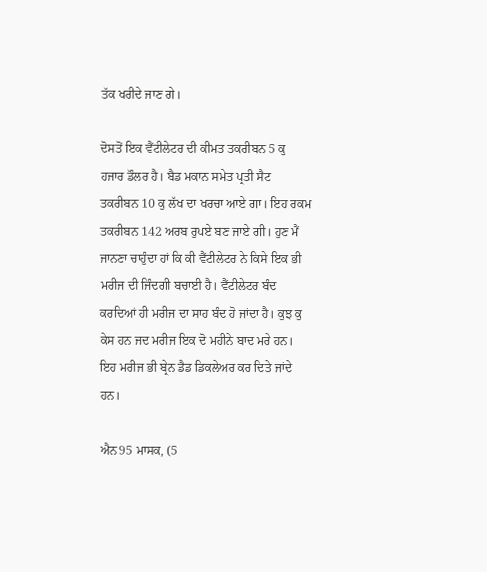ਤੱਕ ਖਰੀਦੇ ਜਾਣ ਗੇ।

ਦੋਸਤੋਂ ਇਕ ਵੈਂਟੀਲੇਟਰ ਦੀ ਕੀਮਤ ਤਕਰੀਬਨ 5 ਕੁ ਹਜਾਰ ਡੌਲਰ ਹੈ। ਬੈਡ ਮਕਾਨ ਸਮੇਤ ਪ੍ਰਤੀ ਸੈਟ ਤਕਰੀਬਨ 10 ਕੁ ਲੱਖ ਦਾ ਖਰਚਾ ਆਏ ਗਾ। ਇਹ ਰਕਮ ਤਕਰੀਬਨ 142 ਅਰਬ ਰੁਪਏ ਬਣ ਜਾਏ ਗੀ। ਹੁਣ ਮੈਂ ਜਾਨਣਾ ਚਾਹੁੰਦਾ ਹਾਂ ਕਿ ਕੀ ਵੈਂਟੀਲੇਟਰ ਨੇ ਕਿਸੇ ਇਕ ਭੀ ਮਰੀਜ ਦੀ ਜਿੰਦਗੀ ਬਚਾਈ ਹੈ। ਵੈਂਟੀਲੇਟਰ ਬੰਦ ਕਰਦਿਆਂ ਹੀ ਮਰੀਜ ਦਾ ਸਾਹ ਬੰਦ ਹੋ ਜਾਂਦਾ ਹੈ। ਕੁਝ ਕੁ ਕੇਸ ਹਨ ਜਦ ਮਰੀਜ ਇਕ ਦੋ ਮਹੀਨੇ ਬਾਦ ਮਰੇ ਹਨ। ਇਹ ਮਰੀਜ ਭੀ ਬ੍ਰੇਨ ਡੈਡ ਡਿਕਲੇਅਰ ਕਰ ਦਿਤੇ ਜਾਂਦੇ ਹਨ।

ਐਨ95 ਮਾਸਕ, (5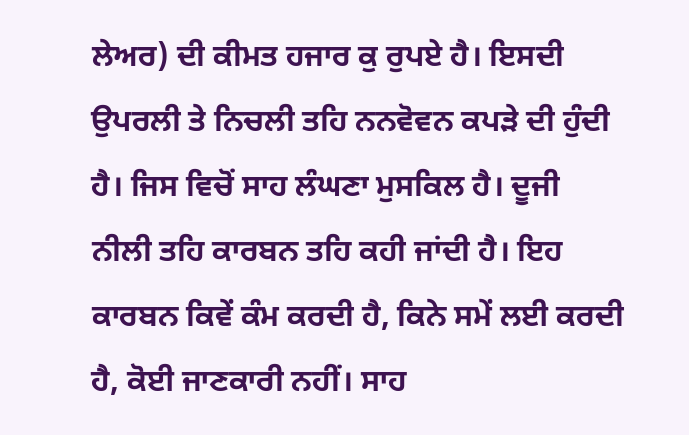ਲੇਅਰ) ਦੀ ਕੀਮਤ ਹਜਾਰ ਕੁ ਰੁਪਏ ਹੈ। ਇਸਦੀ ਉਪਰਲੀ ਤੇ ਨਿਚਲੀ ਤਹਿ ਨਨਵੋਵਨ ਕਪੜੇ ਦੀ ਹੁੰਦੀ ਹੈ। ਜਿਸ ਵਿਚੋਂ ਸਾਹ ਲੰਘਣਾ ਮੁਸਕਿਲ ਹੈ। ਦੂਜੀ ਨੀਲੀ ਤਹਿ ਕਾਰਬਨ ਤਹਿ ਕਹੀ ਜਾਂਦੀ ਹੈ। ਇਹ ਕਾਰਬਨ ਕਿਵੇਂ ਕੰਮ ਕਰਦੀ ਹੈ, ਕਿਨੇ ਸਮੇਂ ਲਈ ਕਰਦੀ ਹੈ, ਕੋਈ ਜਾਣਕਾਰੀ ਨਹੀਂ। ਸਾਹ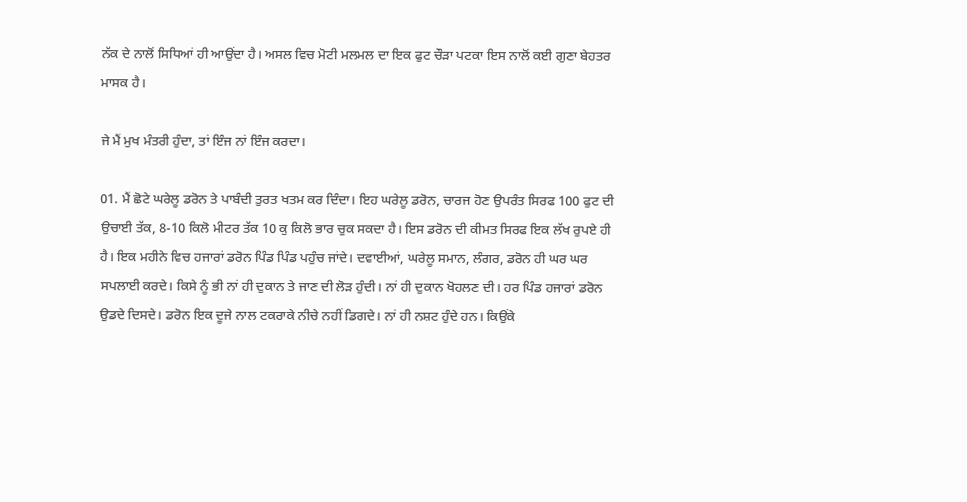ਨੱਕ ਦੇ ਨਾਲੋਂ ਸਿਧਿਆਂ ਹੀ ਆਉਂਦਾ ਹੈ। ਅਸਲ ਵਿਚ ਮੋਟੀ ਮਲਮਲ ਦਾ ਇਕ ਫੁਟ ਚੌੜਾ ਪਟਕਾ ਇਸ ਨਾਲੋਂ ਕਈ ਗੁਣਾ ਬੇਹਤਰ ਮਾਸਕ ਹੈ।

ਜੇ ਮੈਂ ਮੁਖ ਮੰਤਰੀ ਹੁੰਦਾ, ਤਾਂ ਇੰਜ ਨਾਂ ਇੰਜ ਕਰਦਾ।

01. ਮੈਂ ਛੋਟੇ ਘਰੇਲੂ ਡਰੋਨ ਤੇ ਪਾਬੰਦੀ ਤੁਰਤ ਖਤਮ ਕਰ ਦਿੰਦਾ। ਇਹ ਘਰੇਲੂ ਡਰੋਨ, ਚਾਰਜ ਹੋਣ ਉਪਰੰਤ ਸਿਰਫ 100 ਫੁਟ ਦੀ ਉਚਾਈ ਤੱਕ, 8-10 ਕਿਲੋ ਮੀਟਰ ਤੱਕ 10 ਕੁ ਕਿਲੋ ਭਾਰ ਚੁਕ ਸਕਦਾ ਹੈ। ਇਸ ਡਰੋਨ ਦੀ ਕੀਮਤ ਸਿਰਫ ਇਕ ਲੱਖ ਰੁਪਏ ਹੀ ਹੈ। ਇਕ ਮਹੀਨੇ ਵਿਚ ਹਜਾਰਾਂ ਡਰੋਨ ਪਿੰਡ ਪਿੰਡ ਪਹੁੰਚ ਜਾਂਦੇ। ਦਵਾਈਆਂ, ਘਰੇਲੂ ਸਮਾਨ, ਲੰਗਰ, ਡਰੋਨ ਹੀ ਘਰ ਘਰ ਸਪਲਾਈ ਕਰਦੇ। ਕਿਸੇ ਨੂੰ ਭੀ ਨਾਂ ਹੀ ਦੁਕਾਨ ਤੇ ਜਾਣ ਦੀ ਲੋੜ ਹੁੰਦੀ। ਨਾਂ ਹੀ ਦੁਕਾਨ ਖੋਹਲਣ ਦੀ। ਹਰ ਪਿੰਡ ਹਜਾਰਾਂ ਡਰੋਨ ਉਡਦੇ ਦਿਸਦੇ। ਡਰੋਨ ਇਕ ਦੂਜੇ ਨਾਲ ਟਕਰਾਕੇ ਨੀਚੇ ਨਹੀਂ ਡਿਗਦੇ। ਨਾਂ ਹੀ ਨਸ਼ਟ ਹੁੰਦੇ ਹਨ। ਕਿਉਂਕੇ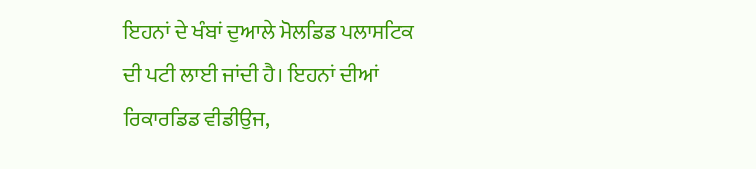ਇਹਨਾਂ ਦੇ ਖੰਬਾਂ ਦੁਆਲੇ ਮੋਲਡਿਡ ਪਲਾਸਟਿਕ ਦੀ ਪਟੀ ਲਾਈ ਜਾਂਦੀ ਹੈ। ਇਹਨਾਂ ਦੀਆਂ ਰਿਕਾਰਡਿਡ ਵੀਡੀਉਜ,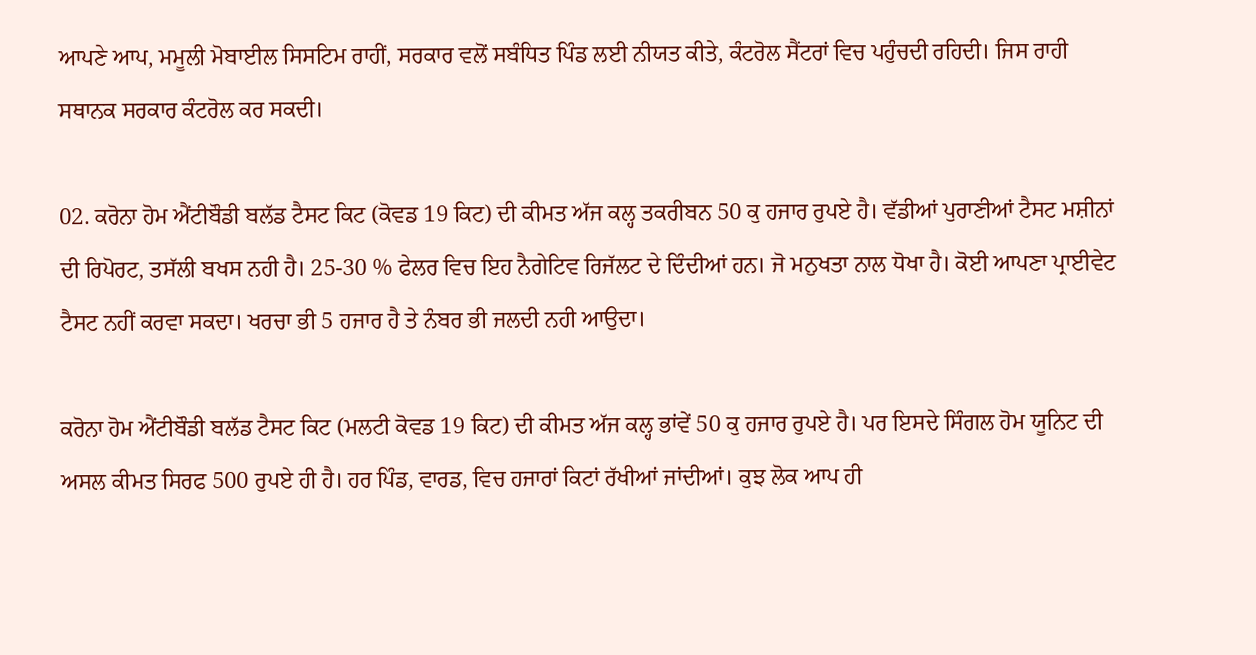ਆਪਣੇ ਆਪ, ਮਮੂਲੀ ਮੋਬਾਈਲ ਸਿਸਟਿਮ ਰਾਹੀਂ, ਸਰਕਾਰ ਵਲੋਂ ਸਬੰਧਿਤ ਪਿੰਡ ਲਈ ਨੀਯਤ ਕੀਤੇ, ਕੰਟਰੋਲ ਸੈਂਟਰਾਂ ਵਿਚ ਪਹੁੰਚਦੀ ਰਹਿਦੀ। ਜਿਸ ਰਾਹੀ ਸਥਾਨਕ ਸਰਕਾਰ ਕੰਟਰੋਲ ਕਰ ਸਕਦੀ।

02. ਕਰੋਨਾ ਹੋਮ ਐਂਟੀਬੌਡੀ ਬਲੱਡ ਟੈਸਟ ਕਿਟ (ਕੋਵਡ 19 ਕਿਟ) ਦੀ ਕੀਮਤ ਅੱਜ ਕਲ੍ਹ ਤਕਰੀਬਨ 50 ਕੁ ਹਜਾਰ ਰੁਪਏ ਹੈ। ਵੱਡੀਆਂ ਪੁਰਾਣੀਆਂ ਟੈਸਟ ਮਸ਼ੀਨਾਂ ਦੀ ਰਿਪੋਰਟ, ਤਸੱਲੀ ਬਖਸ ਨਹੀ ਹੈ। 25-30 % ਫੇਲਰ ਵਿਚ ਇਹ ਨੈਗੇਟਿਵ ਰਿਜੱਲਟ ਦੇ ਦਿੰਦੀਆਂ ਹਨ। ਜੋ ਮਨੁਖਤਾ ਨਾਲ ਧੋਖਾ ਹੈ। ਕੋਈ ਆਪਣਾ ਪ੍ਰਾਈਵੇਟ ਟੈਸਟ ਨਹੀਂ ਕਰਵਾ ਸਕਦਾ। ਖਰਚਾ ਭੀ 5 ਹਜਾਰ ਹੈ ਤੇ ਨੰਬਰ ਭੀ ਜਲਦੀ ਨਹੀ ਆਉਦਾ।

ਕਰੋਨਾ ਹੋਮ ਐਂਟੀਬੌਡੀ ਬਲੱਡ ਟੈਸਟ ਕਿਟ (ਮਲਟੀ ਕੋਵਡ 19 ਕਿਟ) ਦੀ ਕੀਮਤ ਅੱਜ ਕਲ੍ਹ ਭਾਂਵੇਂ 50 ਕੁ ਹਜਾਰ ਰੁਪਏ ਹੈ। ਪਰ ਇਸਦੇ ਸਿੰਗਲ ਹੋਮ ਯੂਨਿਟ ਦੀ ਅਸਲ ਕੀਮਤ ਸਿਰਫ 500 ਰੁਪਏ ਹੀ ਹੈ। ਹਰ ਪਿੰਡ, ਵਾਰਡ, ਵਿਚ ਹਜਾਰਾਂ ਕਿਟਾਂ ਰੱਖੀਆਂ ਜਾਂਦੀਆਂ। ਕੁਝ ਲੋਕ ਆਪ ਹੀ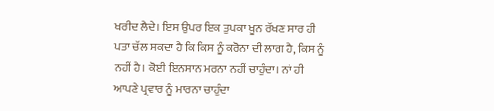ਖਰੀਦ ਲੈਦੇ। ਇਸ ਉਪਰ ਇਕ ਤੁਪਕਾ ਖੂਨ ਰੱਖਣ ਸਾਰ ਹੀ ਪਤਾ ਚੱਲ ਸਕਦਾ ਹੈ ਕਿ ਕਿਸ ਨੂੰ ਕਰੋਨਾ ਦੀ ਲਾਗ ਹੈ, ਕਿਸ ਨੂੰ ਨਹੀਂ ਹੈ। ਕੋਈ ਇਨਸਾਨ ਮਰਨਾ ਨਹੀਂ ਚਾਹੁੰਦਾ। ਨਾਂ ਹੀ ਆਪਣੇ ਪ੍ਰਵਾਰ ਨੂੰ ਮਾਰਨਾ ਚਾਹੁੰਦਾ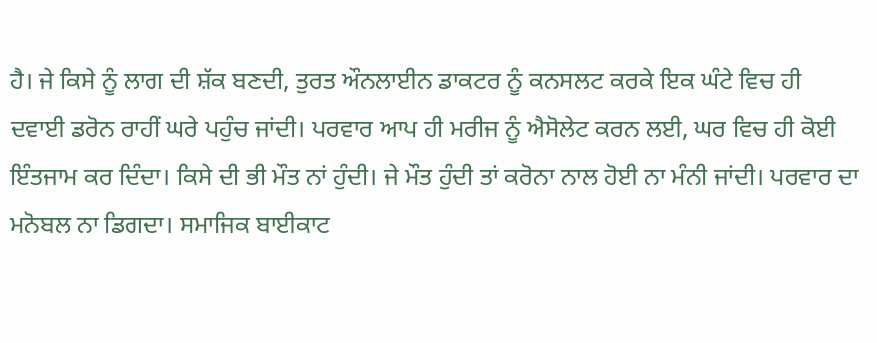ਹੈ। ਜੇ ਕਿਸੇ ਨੂੰ ਲਾਗ ਦੀ ਸ਼ੱਕ ਬਣਦੀ, ਤੁਰਤ ਔਨਲਾਈਨ ਡਾਕਟਰ ਨੂੰ ਕਨਸਲਟ ਕਰਕੇ ਇਕ ਘੰਟੇ ਵਿਚ ਹੀ ਦਵਾਈ ਡਰੋਨ ਰਾਹੀਂ ਘਰੇ ਪਹੁੰਚ ਜਾਂਦੀ। ਪਰਵਾਰ ਆਪ ਹੀ ਮਰੀਜ ਨੂੰ ਐਸੋਲੇਟ ਕਰਨ ਲਈ, ਘਰ ਵਿਚ ਹੀ ਕੋਈ ਇੰਤਜਾਮ ਕਰ ਦਿੰਦਾ। ਕਿਸੇ ਦੀ ਭੀ ਮੌਤ ਨਾਂ ਹੁੰਦੀ। ਜੇ ਮੌਤ ਹੁੰਦੀ ਤਾਂ ਕਰੋਨਾ ਨਾਲ ਹੋਈ ਨਾ ਮੰਨੀ ਜਾਂਦੀ। ਪਰਵਾਰ ਦਾ ਮਨੋਬਲ ਨਾ ਡਿਗਦਾ। ਸਮਾਜਿਕ ਬਾਈਕਾਟ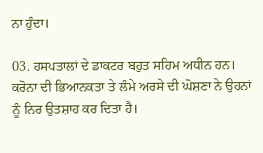ਨਾ ਹੁੰਦਾ।

03. ਹਸਪਤਾਲਾਂ ਦੇ ਡਾਕਟਰ ਬਹੁਤ ਸਹਿਮ ਅਧੀਨ ਹਨ। ਕਰੋਨਾ ਦੀ ਭਿਆਨਕਤਾ ਤੇ ਲੰਮੇ ਅਰਸੇ ਦੀ ਘੋਸ਼ਣਾ ਨੇ ਉਹਨਾਂ ਨੂੰ ਨਿਰ ਉਤਸ਼ਾਹ ਕਰ ਦਿਤਾ ਹੈ।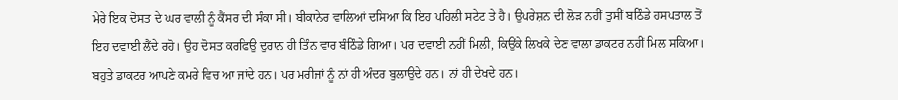ਮੇਰੇ ਇਕ ਦੋਸਤ ਦੇ ਘਰ ਵਾਲੀ ਨੂੰ ਕੈਂਸਰ ਦੀ ਸੰਕਾ ਸੀ। ਬੀਕਾਨੇਰ ਵਾਲਿਆਂ ਦਸਿਆ ਕਿ ਇਹ ਪਹਿਲੀ ਸਟੇਟ ਤੇ ਹੈ। ਉਪਰੇਸ਼ਨ ਦੀ ਲੋੜ ਨਹੀਂ ਤੁਸੀਂ ਬਠਿੰਡੇ ਹਸਪਤਾਲ ਤੋਂ ਇਹ ਦਵਾਈ ਲੈਂਦੇ ਰਹੋ। ਉਹ ਦੋਸਤ ਕਰਫਿਉ ਦੁਰਾਨ ਹੀ ਤਿੰਨ ਵਾਰ ਬੰਠਿੰਡੇ ਗਿਆ। ਪਰ ਦਵਾਈ ਨਹੀਂ ਮਿਲੀ, ਕਿਉਂਕੇ ਲਿਖਕੇ ਦੇਣ ਵਾਲਾ ਡਾਕਟਰ ਨਹੀਂ ਮਿਲ ਸਕਿਆ। ਬਹੁਤੇ ਡਾਕਟਰ ਆਪਣੇ ਕਮਰੇ ਵਿਚ ਆ ਜਾਂਦੇ ਹਨ। ਪਰ ਮਰੀਜਾਂ ਨੂੰ ਨਾਂ ਹੀ ਅੰਦਰ ਬੁਲਾਉਦੇ ਹਨ। ਨਾਂ ਹੀ ਦੇਖਦੇ ਹਨ।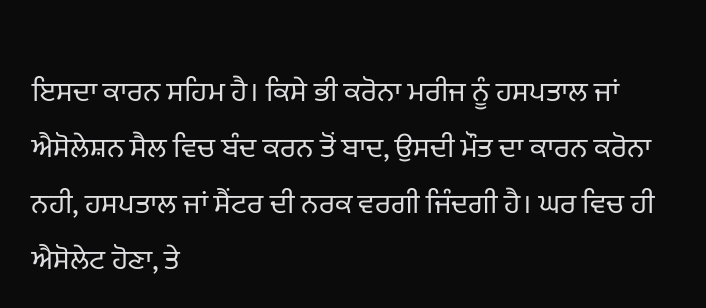ਇਸਦਾ ਕਾਰਨ ਸਹਿਮ ਹੈ। ਕਿਸੇ ਭੀ ਕਰੋਨਾ ਮਰੀਜ ਨੂੰ ਹਸਪਤਾਲ ਜਾਂ ਐਸੋਲੇਸ਼ਨ ਸੈਲ ਵਿਚ ਬੰਦ ਕਰਨ ਤੋਂ ਬਾਦ, ਉਸਦੀ ਮੌਤ ਦਾ ਕਾਰਨ ਕਰੋਨਾ ਨਹੀ, ਹਸਪਤਾਲ ਜਾਂ ਸੈਂਟਰ ਦੀ ਨਰਕ ਵਰਗੀ ਜਿੰਦਗੀ ਹੈ। ਘਰ ਵਿਚ ਹੀ ਐਸੋਲੇਟ ਹੋਣਾ, ਤੇ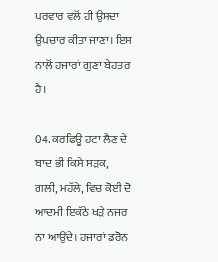ਪਰਵਾਰ ਵਲੋਂ ਹੀ ਉਸਦਾ ਉਪਚਾਰ ਕੀਤਾ ਜਾਣਾ। ਇਸ ਨਾਲੋਂ ਹਜਾਰਾਂ ਗੁਣਾ ਬੇਹਤਰ ਹੈ।

04. ਕਰਫਿਊ ਹਟਾ ਲੈਣ ਦੇ ਬਾਦ ਭੀ ਕਿਸੇ ਸੜਕ, ਗਲੀ, ਮਹੱਲੇ, ਵਿਚ ਕੋਈ ਦੋ ਆਦਮੀ ਇਕੱਠੇ ਖੜੇ ਨਜਰ ਨਾ ਆਉਂਦੇ। ਹਜਾਰਾਂ ਡਰੋਨ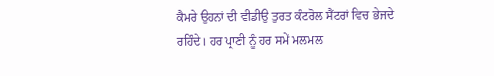ਕੈਮਰੇ ਉਹਨਾਂ ਦੀ ਵੀਡੀਉ ਤੁਰਤ ਕੰਟਰੋਲ ਸੈਂਟਰਾਂ ਵਿਚ ਭੇਜਦੇ ਰਹਿੰਦੇ। ਹਰ ਪ੍ਰਾਣੀ ਨੂੰ ਹਰ ਸਮੇਂ ਮਲਮਲ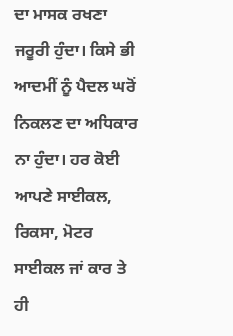ਦਾ ਮਾਸਕ ਰਖਣਾ ਜਰੂਰੀ ਹੁੰਦਾ। ਕਿਸੇ ਭੀ ਆਦਮੀਂ ਨੂੰ ਪੈਦਲ ਘਰੋਂ ਨਿਕਲਣ ਦਾ ਅਧਿਕਾਰ ਨਾ ਹੁੰਦਾ। ਹਰ ਕੋਈ ਆਪਣੇ ਸਾਈਕਲ, ਰਿਕਸਾ, ਮੋਟਰ ਸਾਈਕਲ ਜਾਂ ਕਾਰ ਤੇ ਹੀ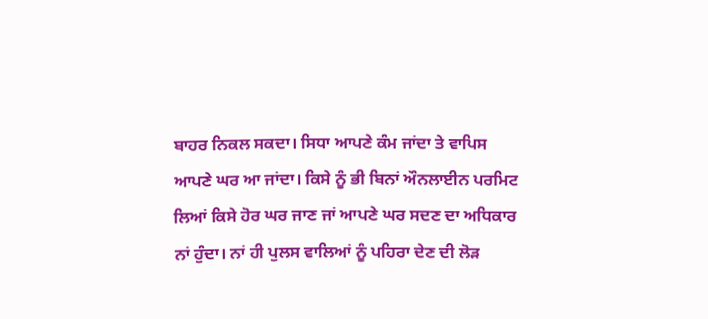ਬਾਹਰ ਨਿਕਲ ਸਕਦਾ। ਸਿਧਾ ਆਪਣੇ ਕੰਮ ਜਾਂਦਾ ਤੇ ਵਾਪਿਸ ਆਪਣੇ ਘਰ ਆ ਜਾਂਦਾ। ਕਿਸੇ ਨੂੰ ਭੀ ਬਿਨਾਂ ਔਨਲਾਈਨ ਪਰਮਿਟ ਲਿਆਂ ਕਿਸੇ ਹੋਰ ਘਰ ਜਾਣ ਜਾਂ ਆਪਣੇ ਘਰ ਸਦਣ ਦਾ ਅਧਿਕਾਰ ਨਾਂ ਹੁੰਦਾ। ਨਾਂ ਹੀ ਪੁਲਸ ਵਾਲਿਆਂ ਨੂੰ ਪਹਿਰਾ ਦੇਣ ਦੀ ਲੋੜ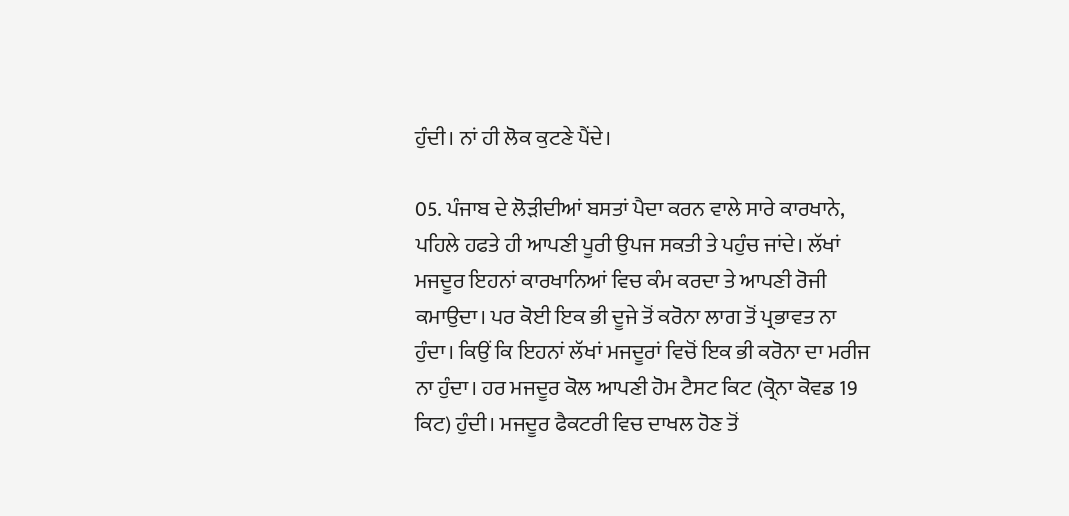ਹੁੰਦੀ। ਨਾਂ ਹੀ ਲੋਕ ਕੁਟਣੇ ਪੈਂਦੇ।

05. ਪੰਜਾਬ ਦੇ ਲੋੜੀਦੀਆਂ ਬਸਤਾਂ ਪੈਦਾ ਕਰਨ ਵਾਲੇ ਸਾਰੇ ਕਾਰਖਾਨੇ, ਪਹਿਲੇ ਹਫਤੇ ਹੀ ਆਪਣੀ ਪੂਰੀ ਉਪਜ ਸਕਤੀ ਤੇ ਪਹੁੰਚ ਜਾਂਦੇ। ਲੱਖਾਂ ਮਜਦੂਰ ਇਹਨਾਂ ਕਾਰਖਾਨਿਆਂ ਵਿਚ ਕੰਮ ਕਰਦਾ ਤੇ ਆਪਣੀ ਰੋਜੀ ਕਮਾਉਦਾ। ਪਰ ਕੋਈ ਇਕ ਭੀ ਦੂਜੇ ਤੋਂ ਕਰੋਨਾ ਲਾਗ ਤੋਂ ਪ੍ਰਭਾਵਤ ਨਾ ਹੁੰਦਾ। ਕਿਉਂ ਕਿ ਇਹਨਾਂ ਲੱਖਾਂ ਮਜਦੂਰਾਂ ਵਿਚੋਂ ਇਕ ਭੀ ਕਰੋਨਾ ਦਾ ਮਰੀਜ ਨਾ ਹੁੰਦਾ। ਹਰ ਮਜਦੂਰ ਕੋਲ ਆਪਣੀ ਹੋਮ ਟੈਸਟ ਕਿਟ (ਕ੍ਰੋਨਾ ਕੋਵਡ 19 ਕਿਟ) ਹੁੰਦੀ। ਮਜਦੂਰ ਫੈਕਟਰੀ ਵਿਚ ਦਾਖਲ ਹੋਣ ਤੋਂ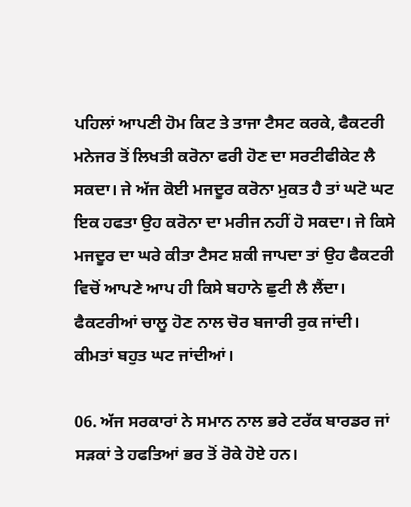ਪਹਿਲਾਂ ਆਪਣੀ ਹੋਮ ਕਿਟ ਤੇ ਤਾਜਾ ਟੈਸਟ ਕਰਕੇ, ਫੈਕਟਰੀ ਮਨੇਜਰ ਤੋਂ ਲਿਖਤੀ ਕਰੋਨਾ ਫਰੀ ਹੋਣ ਦਾ ਸਰਟੀਫੀਕੇਟ ਲੈ ਸਕਦਾ। ਜੇ ਅੱਜ ਕੋਈ ਮਜਦੂਰ ਕਰੋਨਾ ਮੁਕਤ ਹੈ ਤਾਂ ਘਟੋ ਘਟ ਇਕ ਹਫਤਾ ਉਹ ਕਰੋਨਾ ਦਾ ਮਰੀਜ ਨਹੀਂ ਹੋ ਸਕਦਾ। ਜੇ ਕਿਸੇ ਮਜਦੂਰ ਦਾ ਘਰੇ ਕੀਤਾ ਟੈਸਟ ਸ਼ਕੀ ਜਾਪਦਾ ਤਾਂ ਉਹ ਫੈਕਟਰੀ ਵਿਚੋਂ ਆਪਣੇ ਆਪ ਹੀ ਕਿਸੇ ਬਹਾਨੇ ਛੁਟੀ ਲੈ ਲੈਂਦਾ। ਫੈਕਟਰੀਆਂ ਚਾਲੂ ਹੋਣ ਨਾਲ ਚੋਰ ਬਜਾਰੀ ਰੁਕ ਜਾਂਦੀ। ਕੀਮਤਾਂ ਬਹੁਤ ਘਟ ਜਾਂਦੀਆਂ।

06. ਅੱਜ ਸਰਕਾਰਾਂ ਨੇ ਸਮਾਨ ਨਾਲ ਭਰੇ ਟਰੱਕ ਬਾਰਡਰ ਜਾਂ ਸੜਕਾਂ ਤੇ ਹਫਤਿਆਂ ਭਰ ਤੋਂ ਰੋਕੇ ਹੋਏ ਹਨ।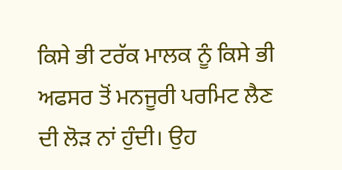ਕਿਸੇ ਭੀ ਟਰੱਕ ਮਾਲਕ ਨੂੰ ਕਿਸੇ ਭੀ ਅਫਸਰ ਤੋਂ ਮਨਜੂਰੀ ਪਰਮਿਟ ਲੈਣ ਦੀ ਲੋੜ ਨਾਂ ਹੁੰਦੀ। ਉਹ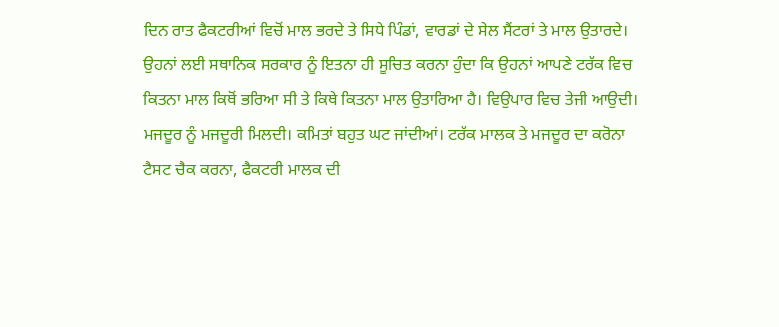ਦਿਨ ਰਾਤ ਫੈਕਟਰੀਆਂ ਵਿਚੋਂ ਮਾਲ ਭਰਦੇ ਤੇ ਸਿਧੇ ਪਿੰਡਾਂ, ਵਾਰਡਾਂ ਦੇ ਸੇਲ ਸੈਂਟਰਾਂ ਤੇ ਮਾਲ ਉਤਾਰਦੇ। ਉਹਨਾਂ ਲਈ ਸਥਾਨਿਕ ਸਰਕਾਰ ਨੂੰ ਇਤਨਾ ਹੀ ਸੂਚਿਤ ਕਰਨਾ ਹੁੰਦਾ ਕਿ ਉਹਨਾਂ ਆਪਣੇ ਟਰੱਕ ਵਿਚ ਕਿਤਨਾ ਮਾਲ ਕਿਥੋਂ ਭਰਿਆ ਸੀ ਤੇ ਕਿਥੇ ਕਿਤਨਾ ਮਾਲ ਉਤਾਰਿਆ ਹੈ। ਵਿਉਪਾਰ ਵਿਚ ਤੇਜੀ ਆਉਦੀ। ਮਜਦੂਰ ਨੂੰ ਮਜਦੂਰੀ ਮਿਲਦੀ। ਕਮਿਤਾਂ ਬਹੁਤ ਘਟ ਜਾਂਦੀਆਂ। ਟਰੱਕ ਮਾਲਕ ਤੇ ਮਜਦੂਰ ਦਾ ਕਰੋਨਾ ਟੈਸਟ ਚੈਕ ਕਰਨਾ, ਫੈਕਟਰੀ ਮਾਲਕ ਦੀ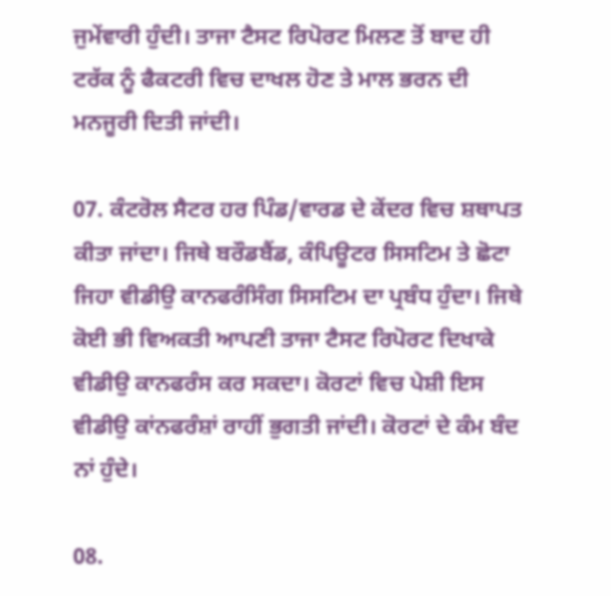ਜੁਮੇਂਵਾਰੀ ਹੁੰਦੀ। ਤਾਜਾ ਟੈਸਟ ਰਿਪੋਰਟ ਮਿਲਣ ਤੋਂ ਬਾਦ ਹੀ ਟਰੱਕ ਨੂੰ ਫੈਕਟਰੀ ਵਿਚ ਦਾਖਲ ਹੋਣ ਤੇ ਮਾਲ ਭਰਨ ਦੀ ਮਨਜੂਰੀ ਦਿਤੀ ਜਾਂਦੀ।

07. ਕੰਟਰੋਲ ਸੈਟਰ ਹਰ ਪਿੰਡ/ਵਾਰਡ ਦੇ ਕੇਂਦਰ ਵਿਚ ਸ਼ਥਾਪਤ ਕੀਤਾ ਜਾਂਦਾ। ਜਿਥੇ ਬਰੌਡਬੈਂਡ, ਕੰਪਿਊਟਰ ਸਿਸਟਿਮ ਤੇ ਛੋਟਾ ਜਿਹਾ ਵੀਡੀਉ ਕਾਨਫਰੰਸਿੰਗ ਸਿਸਟਿਮ ਦਾ ਪ੍ਰਬੰਧ ਹੁੰਦਾ। ਜਿਥੇ ਕੋਈ ਭੀ ਵਿਅਕਤੀ ਆਪਣੀ ਤਾਜਾ ਟੈਸਟ ਰਿਪੋਰਟ ਦਿਖਾਕੇ ਵੀਡੀਉ ਕਾਨਫਰੰਸ ਕਰ ਸਕਦਾ। ਕੋਰਟਾਂ ਵਿਚ ਪੇਸ਼ੀ ਇਸ ਵੀਡੀਉ ਕਾਂਨਫਰੰਸ਼ਾਂ ਰਾਹੀਂ ਭੁਗਤੀ ਜਾਂਦੀ। ਕੋਰਟਾਂ ਦੇ ਕੰਮ ਬੰਦ ਨਾਂ ਹੁੰਦੇ।

08.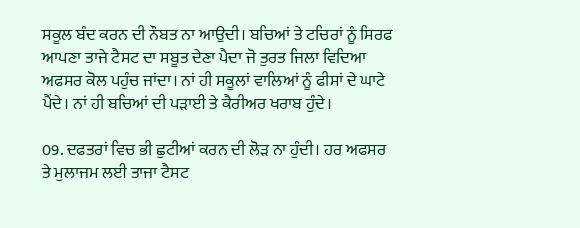ਸਕੂਲ ਬੰਦ ਕਰਨ ਦੀ ਨੌਬਤ ਨਾ ਆਉਦੀ। ਬਚਿਆਂ ਤੇ ਟਚਿਰਾਂ ਨੂੰ ਸਿਰਫ ਆਪਣਾ ਤਾਜੇ ਟੈਸਟ ਦਾ ਸਬੂਤ ਦੇਣਾ ਪੈਦਾ ਜੋ ਤੁਰਤ ਜਿਲਾ ਵਿਦਿਆ ਅਫਸਰ ਕੋਲ ਪਹੁੰਚ ਜਾਂਦਾ। ਨਾਂ ਹੀ ਸਕੂਲਾਂ ਵਾਲਿਆਂ ਨੂੰ ਫੀਸਾਂ ਦੇ ਘਾਟੇ ਪੈਂਦੇ। ਨਾਂ ਹੀ ਬਚਿਆਂ ਦੀ ਪੜਾਈ ਤੇ ਕੈਰੀਅਰ ਖਰਾਬ ਹੁੰਦੇ।

09. ਦਫਤਰਾਂ ਵਿਚ ਭੀ ਛੁਟੀਆਂ ਕਰਨ ਦੀ ਲੋੜ ਨਾ ਹੁੰਦੀ। ਹਰ ਅਫਸਰ ਤੇ ਮੁਲਾਜਮ ਲਈ ਤਾਜਾ ਟੈਸਟ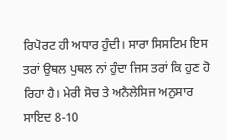ਰਿਪੋਰਟ ਹੀ ਅਧਾਰ ਹੁੰਦੀ। ਸਾਰਾ ਸਿਸਟਿਮ ਇਸ ਤਰਾਂ ਉਥਲ ਪੁਥਲ ਨਾਂ ਹੁੰਦਾ ਜਿਸ ਤਰਾਂ ਕਿ ਹੁਣ ਹੋ ਰਿਹਾ ਹੈ। ਮੇਰੀ ਸੋਚ ਤੇ ਅਨੈਲੇਸਿਜ ਅਨੁਸਾਰ ਸਾਇਦ 8-10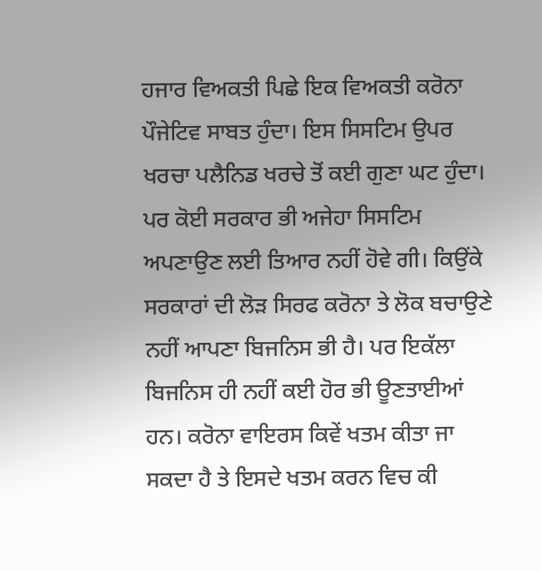ਹਜਾਰ ਵਿਅਕਤੀ ਪਿਛੇ ਇਕ ਵਿਅਕਤੀ ਕਰੋਨਾ ਪੌਜੇਟਿਵ ਸਾਬਤ ਹੁੰਦਾ। ਇਸ ਸਿਸਟਿਮ ਉਪਰ ਖਰਚਾ ਪਲੈਨਿਡ ਖਰਚੇ ਤੋਂ ਕਈ ਗੁਣਾ ਘਟ ਹੁੰਦਾ। ਪਰ ਕੋਈ ਸਰਕਾਰ ਭੀ ਅਜੇਹਾ ਸਿਸਟਿਮ ਅਪਣਾਉਣ ਲਈ ਤਿਆਰ ਨਹੀਂ ਹੋਵੇ ਗੀ। ਕਿਉਂਕੇ ਸਰਕਾਰਾਂ ਦੀ ਲੋੜ ਸਿਰਫ ਕਰੋਨਾ ਤੇ ਲੋਕ ਬਚਾਉਣੇ ਨਹੀਂ ਆਪਣਾ ਬਿਜਨਿਸ ਭੀ ਹੈ। ਪਰ ਇਕੱਲਾ ਬਿਜਨਿਸ ਹੀ ਨਹੀਂ ਕਈ ਹੋਰ ਭੀ ਊਣਤਾਈਆਂ ਹਨ। ਕਰੋਨਾ ਵਾਇਰਸ ਕਿਵੇਂ ਖਤਮ ਕੀਤਾ ਜਾ ਸਕਦਾ ਹੈ ਤੇ ਇਸਦੇ ਖਤਮ ਕਰਨ ਵਿਚ ਕੀ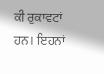ਕੀ ਰੁਕਾਵਟਾਂ ਹਨ। ਇਹਨਾਂ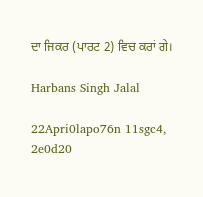ਦਾ ਜਿਕਰ (ਪਾਰਟ 2) ਵਿਚ ਕਰਾਂ ਗੇ।

Harbans Singh Jalal

22Apri0lapo76n 11sgc4, 2e0d20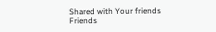Shared with Your friends
Friends